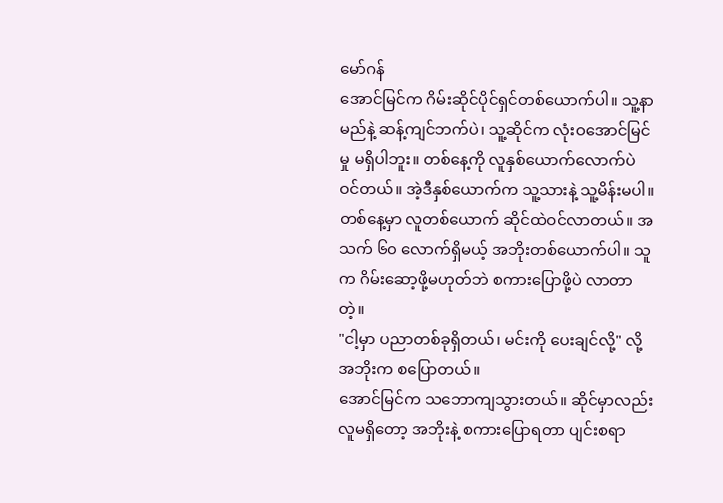မော်ဂန်
အောင်မြင်က ဂိမ်းဆိုင်ပိုင်ရှင်တစ်ယောက်ပါ။ သူ့နာမည်နဲ့ ဆန့်ကျင်ဘက်ပဲ၊ သူ့ဆိုင်က လုံးဝအောင်မြင်မှု မရှိပါဘူး။ တစ်နေ့ကို လူနှစ်ယောက်လောက်ပဲ ဝင်တယ်။ အဲ့ဒီနှစ်ယောက်က သူ့သားနဲ့ သူ့မိန်းမပါ။
တစ်နေ့မှာ လူတစ်ယောက် ဆိုင်ထဲဝင်လာတယ်။ အသက် ၆၀ လောက်ရှိမယ့် အဘိုးတစ်ယောက်ပါ။ သူက ဂိမ်းဆော့ဖို့မဟုတ်ဘဲ စကားပြောဖို့ပဲ လာတာတဲ့။
"ငါ့မှာ ပညာတစ်ခုရှိတယ်၊ မင်းကို ပေးချင်လို့" လို့ အဘိုးက စပြောတယ်။
အောင်မြင်က သဘောကျသွားတယ်။ ဆိုင်မှာလည်း လူမရှိတော့ အဘိုးနဲ့ စကားပြောရတာ ပျင်းစရာ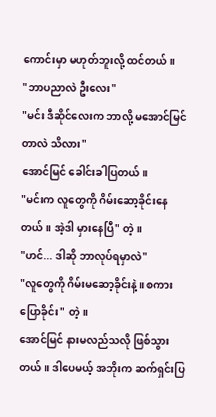ကောင်းမှာ မဟုတ်ဘူးလို့ ထင်တယ်။
"ဘာပညာလဲ ဦးလေး"
"မင်း ဒီဆိုင်လေးက ဘာလို့ မအောင်မြင်တာလဲ သိလား"
အောင်မြင် ခေါင်းခါပြတယ်။
"မင်းက လူတွေကို ဂိမ်းဆော့ခိုင်းနေတယ်။ အဲ့ဒါ မှားနေပြီ" တဲ့။
"ဟင်... ဒါဆို ဘာလုပ်ရမှာလဲ"
"လူတွေကို ဂိမ်းမဆော့ခိုင်းနဲ့။ စကားပြောခိုင်း" တဲ့။
အောင်မြင် နားမလည်သလို ဖြစ်သွားတယ်။ ဒါပေမယ့် အဘိုးက ဆက်ရှင်းပြ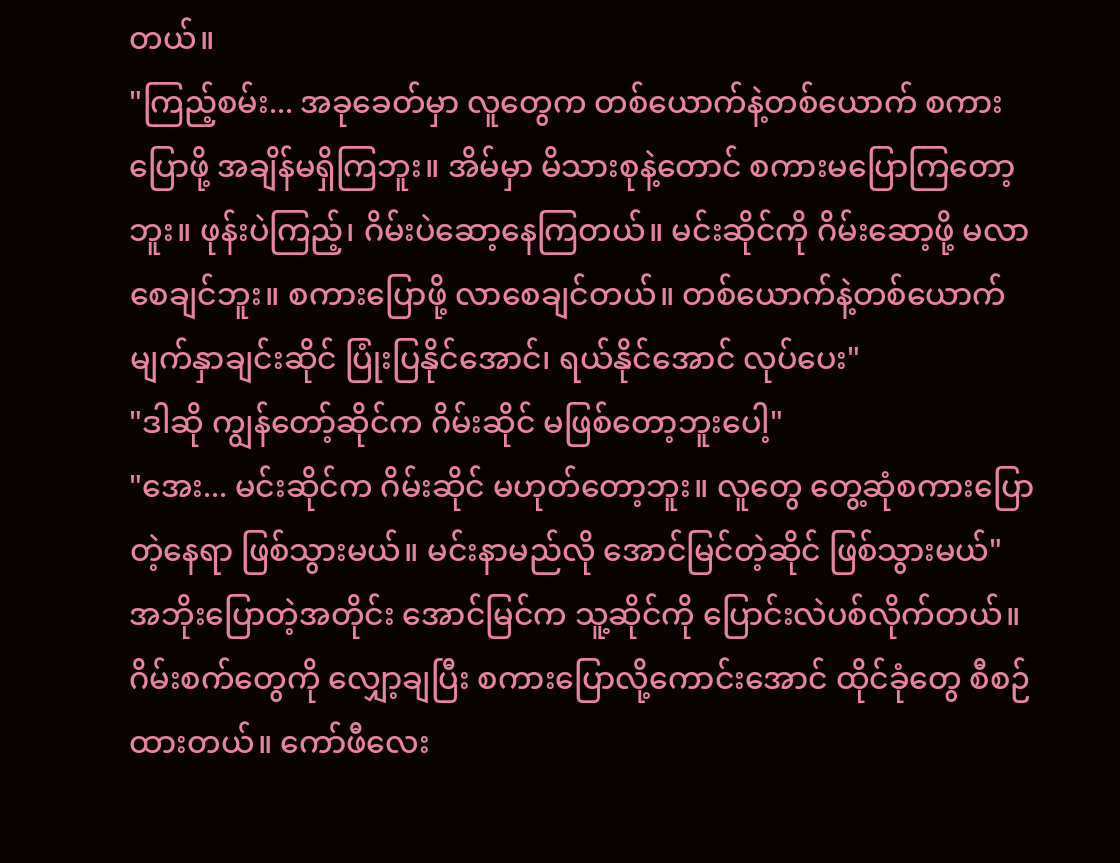တယ်။
"ကြည့်စမ်း... အခုခေတ်မှာ လူတွေက တစ်ယောက်နဲ့တစ်ယောက် စကားပြောဖို့ အချိန်မရှိကြဘူး။ အိမ်မှာ မိသားစုနဲ့တောင် စကားမပြောကြတော့ဘူး။ ဖုန်းပဲကြည့်၊ ဂိမ်းပဲဆော့နေကြတယ်။ မင်းဆိုင်ကို ဂိမ်းဆော့ဖို့ မလာစေချင်ဘူး။ စကားပြောဖို့ လာစေချင်တယ်။ တစ်ယောက်နဲ့တစ်ယောက် မျက်နှာချင်းဆိုင် ပြုံးပြနိုင်အောင်၊ ရယ်နိုင်အောင် လုပ်ပေး"
"ဒါဆို ကျွန်တော့်ဆိုင်က ဂိမ်းဆိုင် မဖြစ်တော့ဘူးပေါ့"
"အေး... မင်းဆိုင်က ဂိမ်းဆိုင် မဟုတ်တော့ဘူး။ လူတွေ တွေ့ဆုံစကားပြောတဲ့နေရာ ဖြစ်သွားမယ်။ မင်းနာမည်လို အောင်မြင်တဲ့ဆိုင် ဖြစ်သွားမယ်"
အဘိုးပြောတဲ့အတိုင်း အောင်မြင်က သူ့ဆိုင်ကို ပြောင်းလဲပစ်လိုက်တယ်။ ဂိမ်းစက်တွေကို လျှော့ချပြီး စကားပြောလို့ကောင်းအောင် ထိုင်ခုံတွေ စီစဉ်ထားတယ်။ ကော်ဖီလေး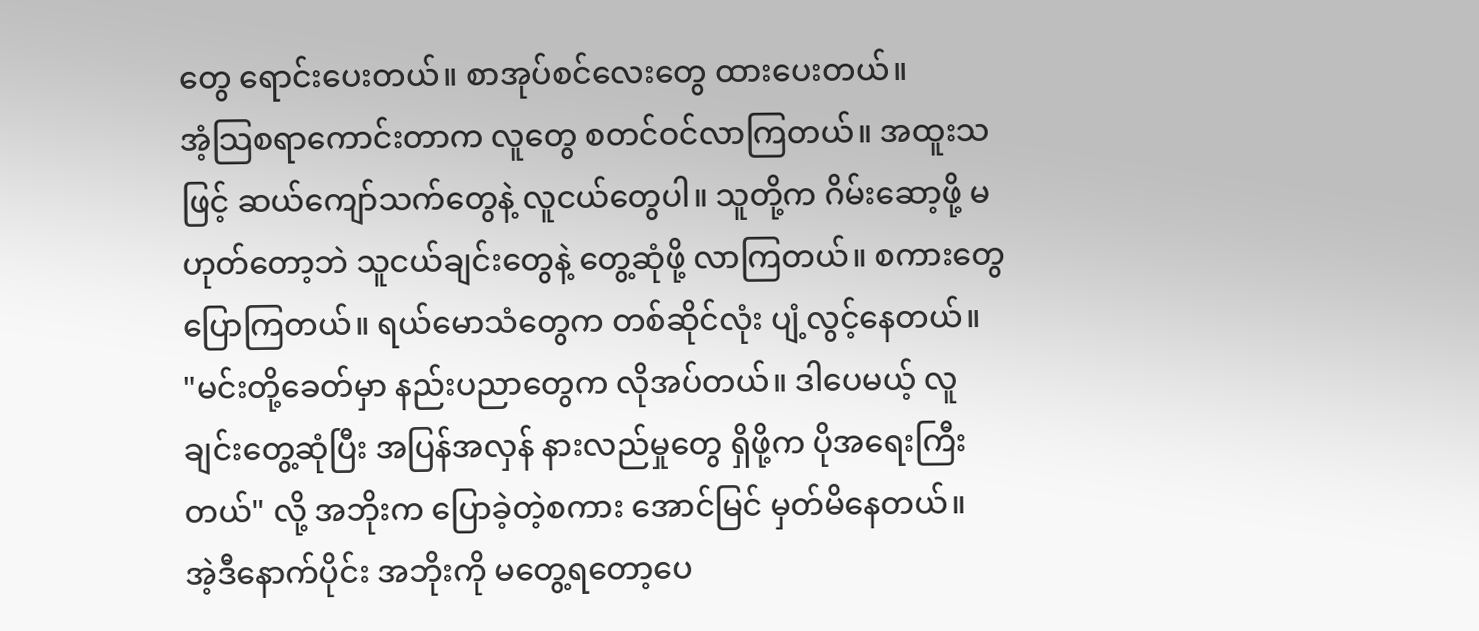တွေ ရောင်းပေးတယ်။ စာအုပ်စင်လေးတွေ ထားပေးတယ်။
အံ့သြစရာကောင်းတာက လူတွေ စတင်ဝင်လာကြတယ်။ အထူးသဖြင့် ဆယ်ကျော်သက်တွေနဲ့ လူငယ်တွေပါ။ သူတို့က ဂိမ်းဆော့ဖို့ မဟုတ်တော့ဘဲ သူငယ်ချင်းတွေနဲ့ တွေ့ဆုံဖို့ လာကြတယ်။ စကားတွေပြောကြတယ်။ ရယ်မောသံတွေက တစ်ဆိုင်လုံး ပျံ့လွင့်နေတယ်။
"မင်းတို့ခေတ်မှာ နည်းပညာတွေက လိုအပ်တယ်။ ဒါပေမယ့် လူချင်းတွေ့ဆုံပြီး အပြန်အလှန် နားလည်မှုတွေ ရှိဖို့က ပိုအရေးကြီးတယ်" လို့ အဘိုးက ပြောခဲ့တဲ့စကား အောင်မြင် မှတ်မိနေတယ်။
အဲ့ဒီနောက်ပိုင်း အဘိုးကို မတွေ့ရတော့ပေ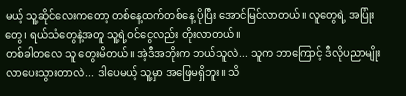မယ့် သူ့ဆိုင်လေးကတော့ တစ်နေ့ထက်တစ်နေ့ ပိုပြီး အောင်မြင်လာတယ်။ လူတွေရဲ့ အပြုံးတွေ၊ ရယ်သံတွေနဲ့အတူ သူ့ရဲ့ဝင်ငွေလည်း တိုးလာတယ်။
တစ်ခါတလေ သူ တွေးမိတယ်။ အဲ့ဒီအဘိုးက ဘယ်သူလဲ... သူက ဘာကြောင့် ဒီလိုပညာမျိုး လာပေးသွားတာလဲ... ဒါပေမယ့် သူ့မှာ အဖြေမရှိဘူး။ သိ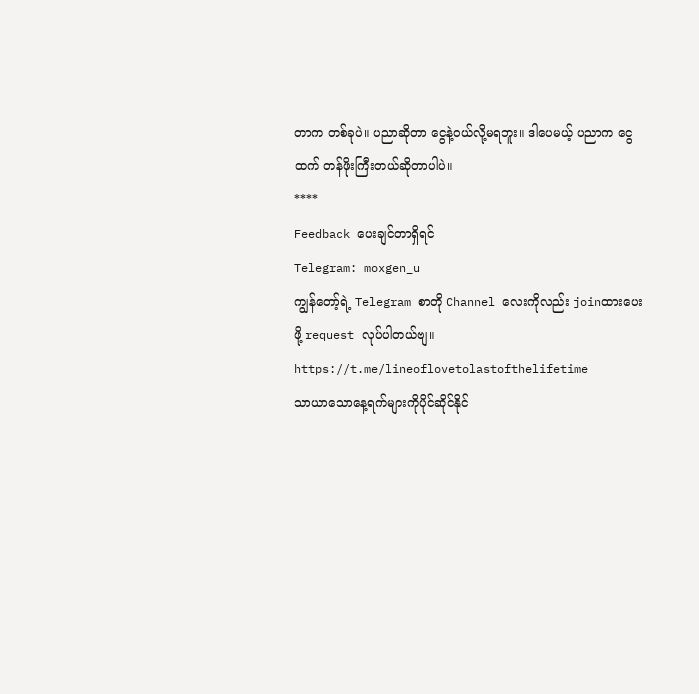တာက တစ်ခုပဲ။ ပညာဆိုတာ ငွေနဲ့ဝယ်လို့မရဘူး။ ဒါပေမယ့် ပညာက ငွေထက် တန်ဖိုးကြီးတယ်ဆိုတာပါပဲ။
****
Feedback ပေးချင်တာရှိရင်
Telegram: moxgen_u
ကျွန်တော့်ရဲ့ Telegram စာတို Channel လေးကိုလည်း joinထားပေးဖို့ request လုပ်ပါတယ်ဗျ။
https://t.me/lineoflovetolastofthelifetime
သာယာသောနေ့ရက်များကိုပိုင်ဆိုင်နိုင်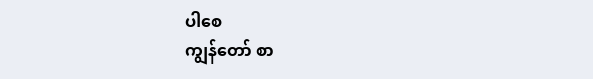ပါစေ
ကျွန်တော် စာ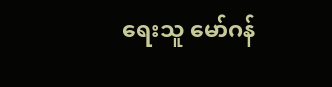ရေးသူ မော်ဂန်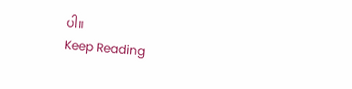ပါ။
Keep Reading